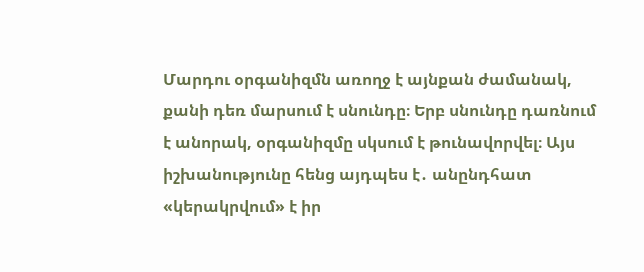Մարդու օրգանիզմն առողջ է այնքան ժամանակ, քանի դեռ մարսում է սնունդը։ Երբ սնունդը դառնում է անորակ, օրգանիզմը սկսում է թունավորվել։ Այս իշխանությունը հենց այդպես է․ անընդհատ «կերակրվում» է իր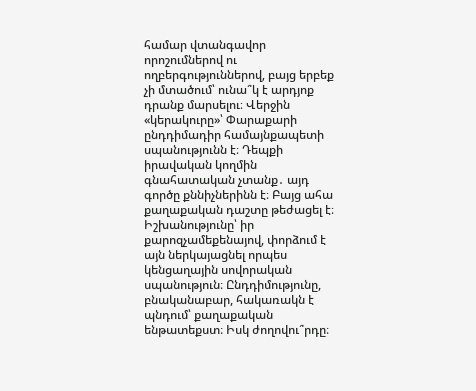համար վտանգավոր որոշումներով ու ողբերգություններով, բայց երբեք չի մտածում՝ ունա՞կ է արդյոք դրանք մարսելու։ Վերջին «կերակուրը»՝ Փարաքարի ընդդիմադիր համայնքապետի սպանությունն է։ Դեպքի իրավական կողմին գնահատական չտանք․ այդ գործը քննիչներինն է։ Բայց ահա քաղաքական դաշտը թեժացել է։ Իշխանությունը՝ իր քարոզչամեքենայով, փորձում է այն ներկայացնել որպես կենցաղային սովորական սպանություն։ Ընդդիմությունը, բնականաբար, հակառակն է պնդում՝ քաղաքական ենթատեքստ։ Իսկ ժողովու՞րդը։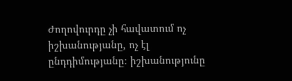Ժողովուրդը չի հավատում ոչ իշխանությանը, ոչ էլ ընդդիմությանը։ իշխանությունը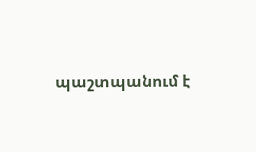պաշտպանում է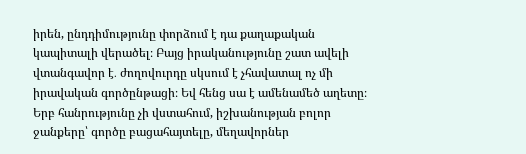իրեն, ընդդիմությունը փորձում է դա քաղաքական կապիտալի վերածել։ Բայց իրականությունը շատ ավելի վտանգավոր է․ ժողովուրդը սկսում է չհավատալ ոչ մի իրավական գործընթացի։ Եվ հենց սա է ամենամեծ աղետը։
Երբ հանրությունը չի վստահում, իշխանության բոլոր ջանքերը՝ գործը բացահայտելը, մեղավորներ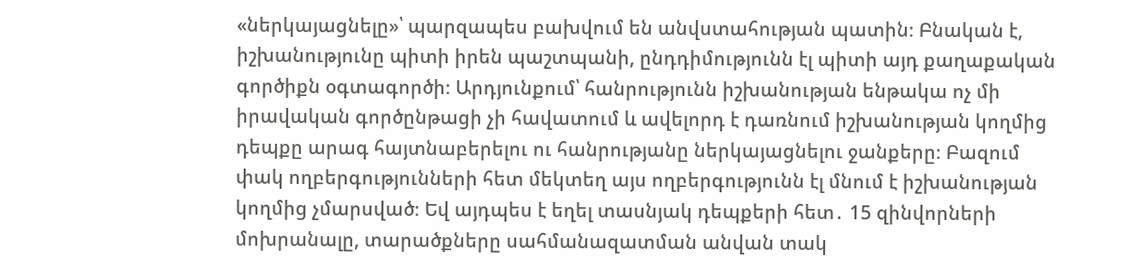«ներկայացնելը»՝ պարզապես բախվում են անվստահության պատին։ Բնական է, իշխանությունը պիտի իրեն պաշտպանի, ընդդիմությունն էլ պիտի այդ քաղաքական գործիքն օգտագործի։ Արդյունքում՝ հանրությունն իշխանության ենթակա ոչ մի իրավական գործընթացի չի հավատում և ավելորդ է դառնում իշխանության կողմից դեպքը արագ հայտնաբերելու ու հանրությանը ներկայացնելու ջանքերը։ Բազում փակ ողբերգությունների հետ մեկտեղ այս ողբերգությունն էլ մնում է իշխանության կողմից չմարսված։ Եվ այդպես է եղել տասնյակ դեպքերի հետ․ 15 զինվորների մոխրանալը, տարածքները սահմանազատման անվան տակ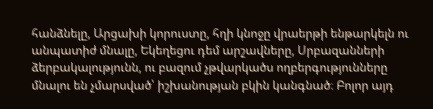հանձնելը, Արցախի կորուստը, հղի կնոջը վրաերթի ենթարկելն ու անպատիժ մնալը, Եկեղեցու դեմ արշավները, Սրբազանների ձերբակալությունն, ու բազում չթվարկածս ողբերգությունները մնալու են չմարսված՝ իշխանության բկին կանգնած։ Բոլոր այդ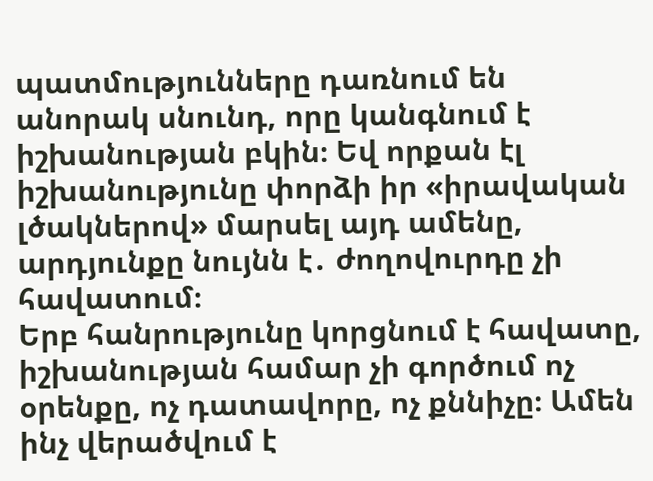պատմությունները դառնում են անորակ սնունդ, որը կանգնում է իշխանության բկին։ Եվ որքան էլ իշխանությունը փորձի իր «իրավական լծակներով» մարսել այդ ամենը, արդյունքը նույնն է․ ժողովուրդը չի հավատում։
Երբ հանրությունը կորցնում է հավատը, իշխանության համար չի գործում ոչ օրենքը, ոչ դատավորը, ոչ քննիչը։ Ամեն ինչ վերածվում է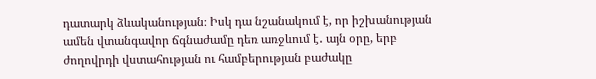դատարկ ձևականության։ Իսկ դա նշանակում է, որ իշխանության ամեն վտանգավոր ճգնաժամը դեռ առջևում է․ այն օրը, երբ ժողովրդի վստահության ու համբերության բաժակը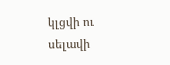կլցվի ու սելավի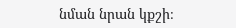նման նրան կքշի։